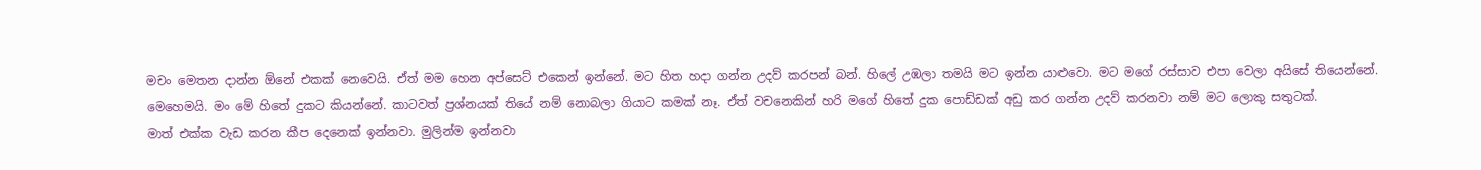මචං මෙතන දාන්න ඕනේ එකක් නෙවෙයි. ඒත් මම හෙන අප්සෙට් එකෙන් ඉන්නේ. මට හිත හදා ගන්න උදව් කරපන් බන්. හිලේ උඹලා තමයි මට ඉන්න යාළුවො. මට මගේ රස්සාව එපා වෙලා අයිසේ තියෙන්නේ.
මෙහෙමයි. මං මේ හිතේ දුකට කියන්නේ. කාටවත් ප්‍රශ්නයක් තියේ නම් නොබලා ගියාට කමක් නෑ. ඒත් වචනෙකින් හරි මගේ හිතේ දුක පොඩ්ඩක් අඩු කර ගන්න උදව් කරනවා නම් මට ලොකු සතුටක්.
මාත් එක්ක වැඩ කරන කීප දෙනෙක් ඉන්නවා. මුලින්ම ඉන්නවා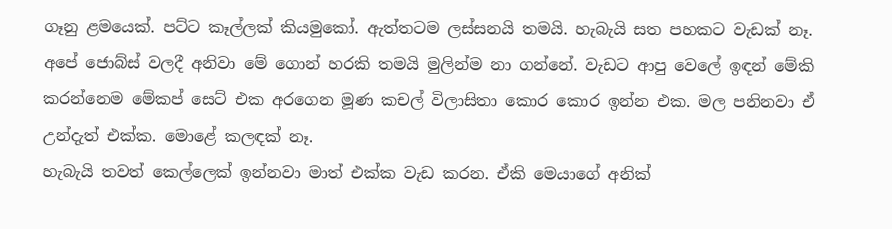ගෑනු ළමයෙක්. පට්ට කෑල්ලක් කියමුකෝ. ඇත්තටම ලස්සනයි තමයි. හැබැයි සත පහකට වැඩක් නෑ. අපේ ජොබ්ස් වලදී අනිවා මේ ගොන් හරකි තමයි මුලින්ම නා ගන්නේ. වැඩට ආපු වෙලේ ඉඳන් මේකි කරන්නෙම මේකප් සෙට් එක අරගෙන මූණ කචල් විලාසිතා කොර කොර ඉන්න එක. මල පනිනවා ඒ උන්දැත් එක්ක. මොළේ කලඳක් නෑ.
හැබැයි තවත් කෙල්ලෙක් ඉන්නවා මාත් එක්ක වැඩ කරන. ඒකි මෙයාගේ අනික්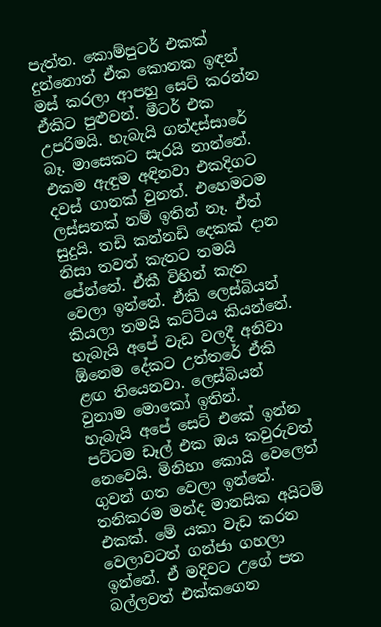පැත්ත. කොම්පුටර් එකක් දුන්නොත් ඒක කොනක ඉඳන් මස් කරලා ආපහු සෙට් කරන්න ඒකිට පුළුවන්. මීටර් එක උපරිමයි. හැබැයි ගන්දස්සාරේ බෑ. මාසෙකට සැරයි නාන්නේ. එකම ඇඳුම අඳිනවා එකදිගට දවස් ගානක් වුනත්. එහෙමටම ලස්සනක් නම් ඉතින් නෑ. ඒත් සුදුයි. තඩි කන්නඩි දෙකක් දාන නිසා තවත් කැතට තමයි පේන්නේ. ඒකී විහින් කැත වෙලා ඉන්නේ. ඒකි ලෙස්බියන් කියලා තමයි කට්ටිය කියන්නේ. හැබැයි අපේ වැඩ වලදී අනිවා ඕනෙම දේකට උත්තරේ ඒකි ළඟ තියෙනවා. ලෙස්බියන් වුනාම මොකෝ ඉතින්.
හැබැයි අපේ සෙට් එකේ ඉන්න පට්ටම ඩෑල් එක ඔය කවුරුවත් නෙවෙයි. මිනිහා කොයි වෙලෙත් ගුවන් ගත වෙලා ඉන්නේ. තනිකරම මන්ද මානසික අයිටම් එකක්. මේ යකා වැඩ කරන වෙලාවටත් ගන්ජා ගහලා ඉන්නේ. ඒ මදිවට උගේ පත බල්ලවත් එක්කගෙන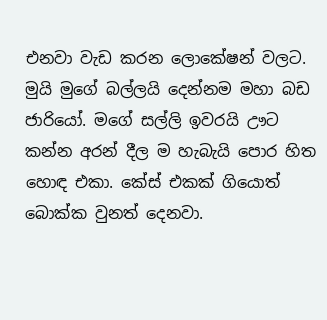එනවා වැඩ කරන ලොකේෂන් වලට. මුයි මුගේ බල්ලයි දෙන්නම මහා බඩ ජාරියෝ. මගේ සල්ලි ඉවරයි ඌට කන්න අරන් දීල ම හැබැයි පොර හිත හොඳ එකා. කේස් එකක් ගියොත් බොක්ක වුනත් දෙනවා.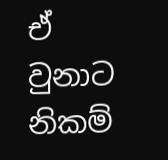ඒ වුනාට නිකම්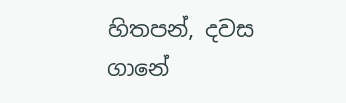හිතපන්, දවස ගානේ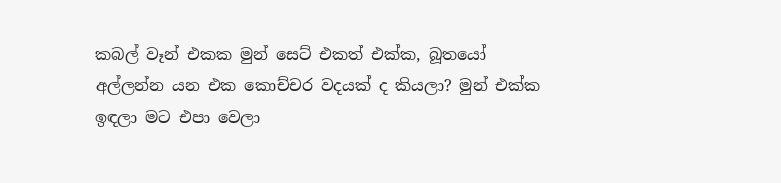කබල් වෑන් එකක මුන් සෙට් එකත් එක්ක, බූතයෝ අල්ලන්න යන එක කොච්චර වදයක් ද කියලා? මුන් එක්ක ඉඳලා මට එපා වෙලා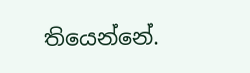තියෙන්නේ.